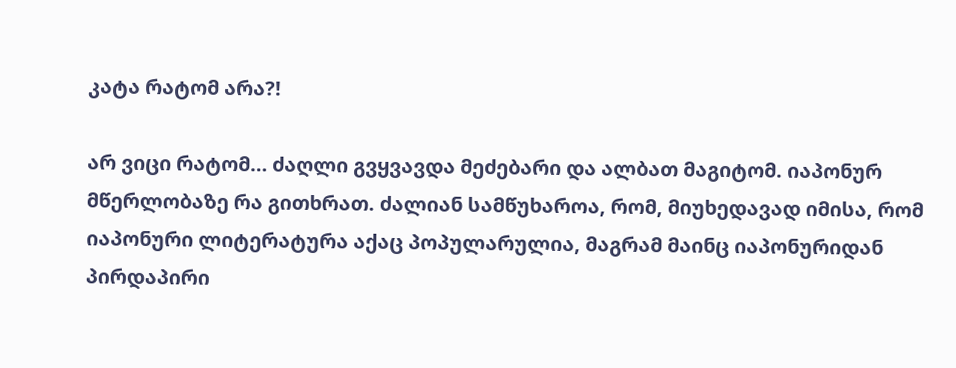კატა რატომ არა?!

არ ვიცი რატომ… ძაღლი გვყვავდა მეძებარი და ალბათ მაგიტომ. იაპონურ მწერლობაზე რა გითხრათ. ძალიან სამწუხაროა, რომ, მიუხედავად იმისა, რომ იაპონური ლიტერატურა აქაც პოპულარულია, მაგრამ მაინც იაპონურიდან პირდაპირი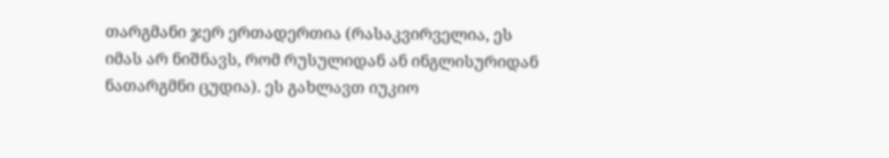თარგმანი ჯერ ერთადერთია (რასაკვირველია, ეს იმას არ ნიშნავს, რომ რუსულიდან ან ინგლისურიდან ნათარგმნი ცუდია). ეს გახლავთ იუკიო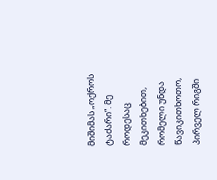მიშიმას „ოქროს ტაძარი“. მე როდესაც მეკითხებით, რომელი უნდა წავიკითხოთო, პირველ რიგში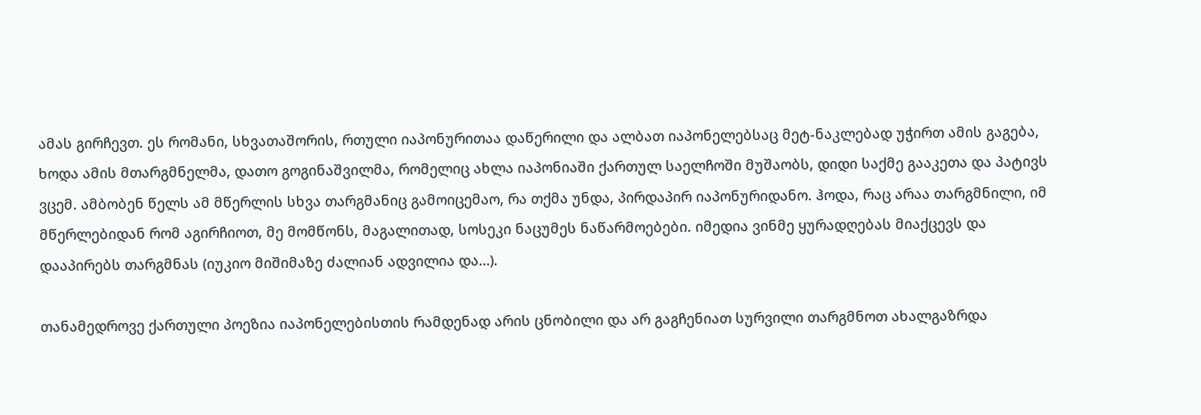ამას გირჩევთ. ეს რომანი, სხვათაშორის, რთული იაპონურითაა დაწერილი და ალბათ იაპონელებსაც მეტ-ნაკლებად უჭირთ ამის გაგება, ხოდა ამის მთარგმნელმა, დათო გოგინაშვილმა, რომელიც ახლა იაპონიაში ქართულ საელჩოში მუშაობს, დიდი საქმე გააკეთა და პატივს ვცემ. ამბობენ წელს ამ მწერლის სხვა თარგმანიც გამოიცემაო, რა თქმა უნდა, პირდაპირ იაპონურიდანო. ჰოდა, რაც არაა თარგმნილი, იმ მწერლებიდან რომ აგირჩიოთ, მე მომწონს, მაგალითად, სოსეკი ნაცუმეს ნაწარმოებები. იმედია ვინმე ყურადღებას მიაქცევს და დააპირებს თარგმნას (იუკიო მიშიმაზე ძალიან ადვილია და…).

თანამედროვე ქართული პოეზია იაპონელებისთის რამდენად არის ცნობილი და არ გაგჩენიათ სურვილი თარგმნოთ ახალგაზრდა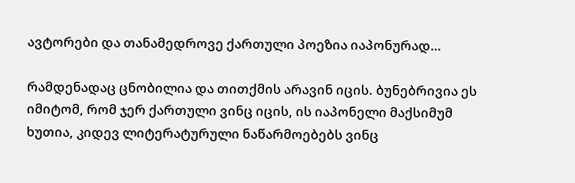ავტორები და თანამედროვე ქართული პოეზია იაპონურად…

რამდენადაც ცნობილია და თითქმის არავინ იცის. ბუნებრივია ეს იმიტომ, რომ ჯერ ქართული ვინც იცის, ის იაპონელი მაქსიმუმ ხუთია, კიდევ ლიტერატურული ნაწარმოებებს ვინც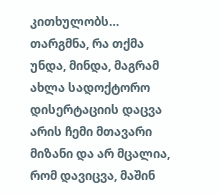კითხულობს… თარგმნა, რა თქმა უნდა, მინდა, მაგრამ ახლა სადოქტორო დისერტაციის დაცვა არის ჩემი მთავარი მიზანი და არ მცალია, რომ დავიცვა, მაშინ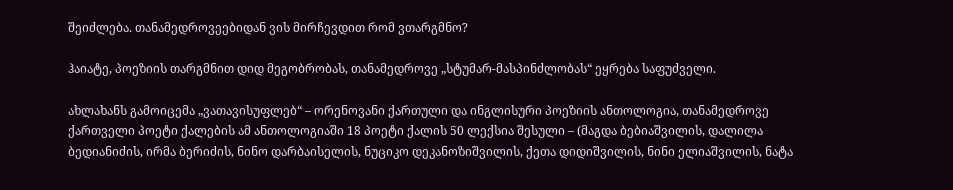შეიძლება. თანამედროვეებიდან ვის მირჩევდით რომ ვთარგმნო?

ჰაიატე, პოეზიის თარგმნით დიდ მეგობრობას, თანამედროვე „სტუმარ-მასპინძლობას“ ეყრება საფუძველი.

ახლახანს გამოიცემა „ვათავისუფლებ“ – ორენოვანი ქართული და ინგლისური პოეზიის ანთოლოგია, თანამედროვე ქართველი პოეტი ქალების ამ ანთოლოგიაში 18 პოეტი ქალის 50 ლექსია შესული – (მაგდა ბებიაშვილის, დალილა ბედიანიძის, ირმა ბერიძის, ნინო დარბაისელის, ნუციკო დეკანოზიშვილის, ქეთა დიდიშვილის, ნინი ელიაშვილის, ნატა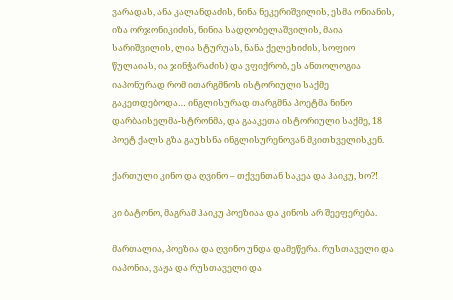ვარადას, ანა კალანდაძის, ნინა ნეკერიშვილის, ესმა ონიანის, იზა ორჯონიკიძის, ნინია სადღობელაშვილის, მაია სარიშვილის, ლია სტურუას, ნანა ქელეხიძის, სოფიო წულაიას, ია ჯინჭარაძის) და ვფიქრობ, ეს ანთოლოგია
იაპონურად რომ ითარგმნოს ისტორიული საქმე გაკეთდებოდა… ინგლისურად თარგმნა პოეტმა ნინო დარბაისელმა-სტრონმა, და გააკეთა ისტორიული საქმე, 18 პოეტ ქალს გზა გაუხსნა ინგლისურენოვან მკითხველისკენ.

ქართული კინო და ღვინო – თქვენთან საკეა და ჰაიკუ, ხო?!

კი ბატონო, მაგრამ ჰაიკუ პოეზიაა და კინოს არ შეეფერება.

მართალია, პოეზია და ღვინო უნდა დამეწერა. რუსთაველი და იაპონია, ვაჟა და რუსთაველი და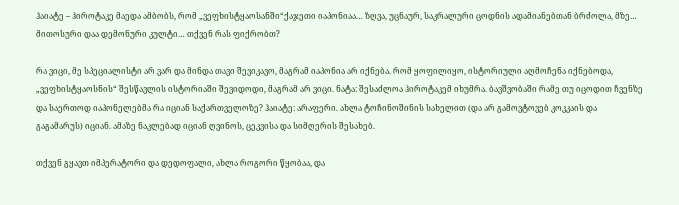ჰაიატე – ჰიროტაკე მაედა ამბობს, რომ „ვეფხისტყაოსანში“ქაჯეთი იაპონიაა… ზღვა, უცნაურ, საკრალური ცოდნის ადამიანებთან ბრძოლა, მზე… მითოსური დაა დემონური კულტი… თქვენ რას ფიქრობთ?

რა ვიცი, მე სპეციალისტი არ ვარ და მინდა თავი შევიკავო, მაგრამ იაპონია არ იქნება. რომ ყოფილიყო, ისტორიული აღმოჩენა იქნებოდა, „ვეფხისტყაოსნის“ შესწავლის ისტორიაში შევიდოდი, მაგრამ არ ვიცი. ნატა: შესაძლოა ჰიროტაკემ იხუმრა. ბავშვობაში რამე თუ იცოდით ჩვენზე და საერთოდ იაპონელებმა რა იციან საქართველოზე? ჰაიატე: არაფერი. ახლა ტოჩინოშინის სახელით (და არ გამოვტოვებ კოკკაის და გაგამარუს) იციან. ამაზე ნაკლებად იციან ღვინოს, ცეკვისა და სიმღერის შესახებ.

თქვენ გყავთ იმპერატორი და დედოფალი, ახლა როგორი წყობაა, და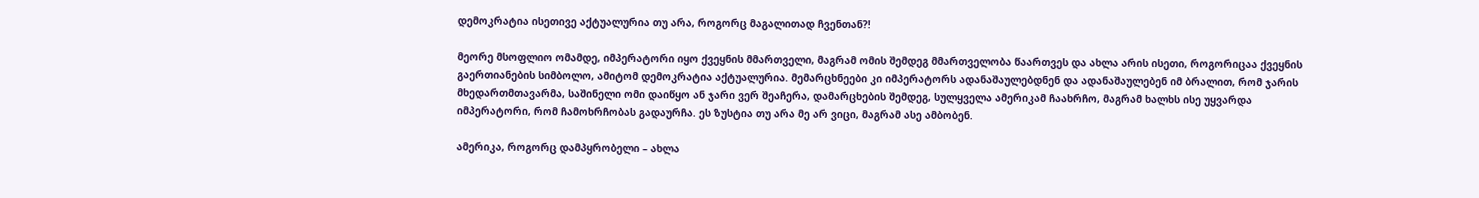დემოკრატია ისეთივე აქტუალურია თუ არა, როგორც მაგალითად ჩვენთან?!

მეორე მსოფლიო ომამდე, იმპერატორი იყო ქვეყნის მმართველი, მაგრამ ომის შემდეგ მმართველობა წაართვეს და ახლა არის ისეთი, როგორიცაა ქვეყნის გაერთიანების სიმბოლო, ამიტომ დემოკრატია აქტუალურია. მემარცხნეები კი იმპერატორს ადანაშაულებდნენ და ადანაშაულებენ იმ ბრალით, რომ ჯარის მხედართმთავარმა, საშინელი ომი დაიწყო ან ჯარი ვერ შეაჩერა, დამარცხების შემდეგ, სულყველა ამერიკამ ჩაახრჩო, მაგრამ ხალხს ისე უყვარდა იმპერატორი, რომ ჩამოხრჩობას გადაურჩა. ეს ზუსტია თუ არა მე არ ვიცი, მაგრამ ასე ამბობენ.

ამერიკა, როგორც დამპყრობელი – ახლა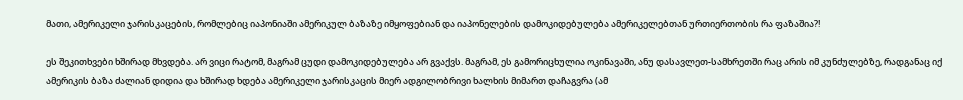მათი, ამერიკელი ჯარისკაცების, რომლებიც იაპონიაში ამერიკულ ბაზაზე იმყოფებიან და იაპონელების დამოკიდებულება ამერიკელებთან ურთიერთობის რა ფაზაშია?!

ეს შეკითხვები ხშირად მხვდება. არ ვიცი რატომ, მაგრამ ცუდი დამოკიდებულება არ გვაქვს. მაგრამ, ეს გამორიცხულია ოკინავაში, ანუ დასავლეთ-სამხრეთში რაც არის იმ კუნძულებზე, რადგანაც იქ ამერიკის ბაზა ძალიან დიდია და ხშირად ხდება ამერიკელი ჯარისკაცის მიერ ადგილობრივი ხალხის მიმართ დაჩაგვრა (ამ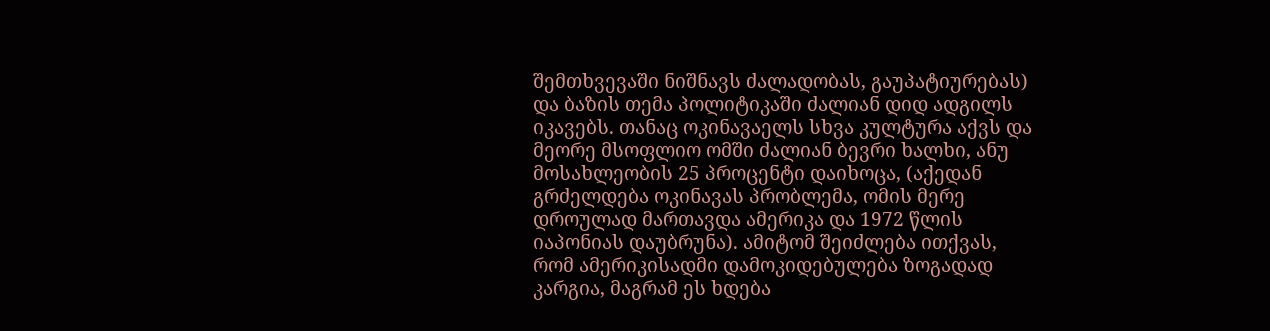შემთხვევაში ნიშნავს ძალადობას, გაუპატიურებას) და ბაზის თემა პოლიტიკაში ძალიან დიდ ადგილს იკავებს. თანაც ოკინავაელს სხვა კულტურა აქვს და მეორე მსოფლიო ომში ძალიან ბევრი ხალხი, ანუ მოსახლეობის 25 პროცენტი დაიხოცა, (აქედან გრძელდება ოკინავას პრობლემა, ომის მერე დროულად მართავდა ამერიკა და 1972 წლის იაპონიას დაუბრუნა). ამიტომ შეიძლება ითქვას, რომ ამერიკისადმი დამოკიდებულება ზოგადად კარგია, მაგრამ ეს ხდება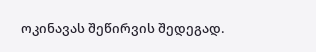ოკინავას შეწირვის შედეგად.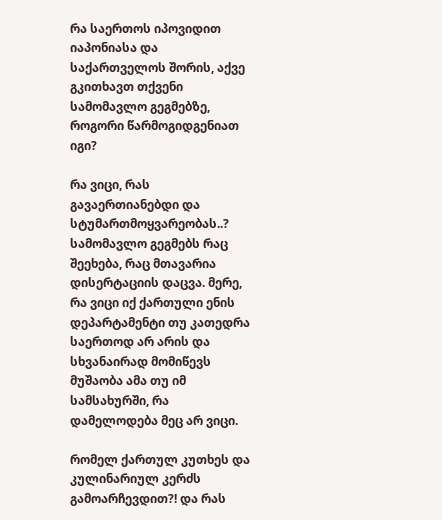რა საერთოს იპოვიდით იაპონიასა და საქართველოს შორის, აქვე გკითხავთ თქვენი სამომავლო გეგმებზე, როგორი წარმოგიდგენიათ იგი?

რა ვიცი, რას გავაერთიანებდი და სტუმართმოყვარეობას..? სამომავლო გეგმებს რაც შეეხება, რაც მთავარია დისერტაციის დაცვა. მერე, რა ვიცი იქ ქართული ენის დეპარტამენტი თუ კათედრა საერთოდ არ არის და სხვანაირად მომიწევს მუშაობა ამა თუ იმ სამსახურში, რა დამელოდება მეც არ ვიცი.

რომელ ქართულ კუთხეს და კულინარიულ კერძს გამოარჩევდით?! და რას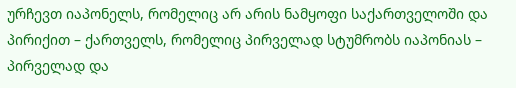ურჩევთ იაპონელს, რომელიც არ არის ნამყოფი საქართველოში და პირიქით – ქართველს, რომელიც პირველად სტუმრობს იაპონიას – პირველად და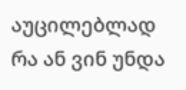აუცილებლად რა ან ვინ უნდა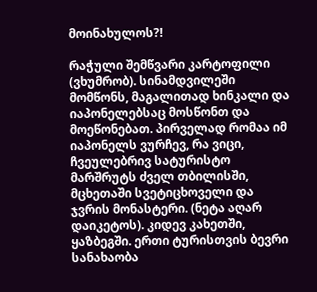მოინახულოს?!

რაჭული შემწვარი კარტოფილი (ვხუმრობ). სინამდვილეში მომწონს, მაგალითად ხინკალი და იაპონელებსაც მოსწონთ და მოეწონებათ. პირველად რომაა იმ იაპონელს ვურჩევ, რა ვიცი, ჩვეულებრივ სატურისტო მარშრუტს ძველ თბილისში, მცხეთაში სვეტიცხოველი და ჯვრის მონასტერი. (ნეტა აღარ დაიკეტოს). კიდევ კახეთში, ყაზბეგში. ერთი ტურისთვის ბევრი სანახაობა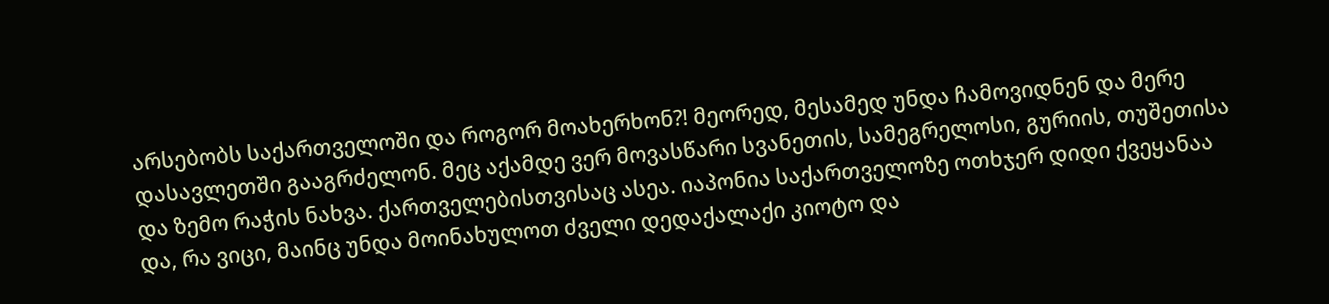არსებობს საქართველოში და როგორ მოახერხონ?! მეორედ, მესამედ უნდა ჩამოვიდნენ და მერე დასავლეთში გააგრძელონ. მეც აქამდე ვერ მოვასწარი სვანეთის, სამეგრელოსი, გურიის, თუშეთისა და ზემო რაჭის ნახვა. ქართველებისთვისაც ასეა. იაპონია საქართველოზე ოთხჯერ დიდი ქვეყანაა და, რა ვიცი, მაინც უნდა მოინახულოთ ძველი დედაქალაქი კიოტო და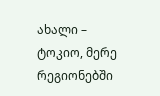ახალი – ტოკიო, მერე რეგიონებში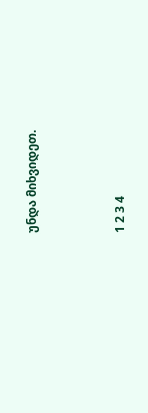უნდა მიხვიდეთ.



1 2 3 4